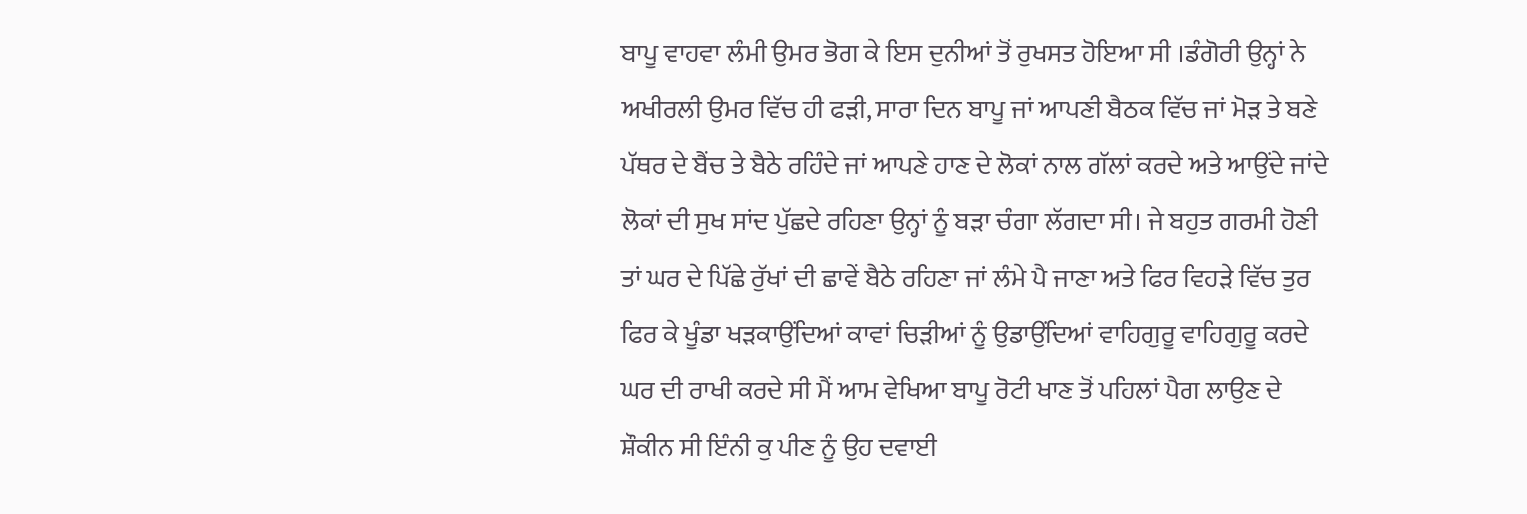ਬਾਪੂ ਵਾਹਵਾ ਲੰਮੀ ਉਮਰ ਭੋਗ ਕੇ ਇਸ ਦੁਨੀਆਂ ਤੋਂ ਰੁਖਸਤ ਹੋਇਆ ਸੀ ।ਡੰਗੋਰੀ ਉਨ੍ਹਾਂ ਨੇ ਅਖੀਰਲੀ ਉਮਰ ਵਿੱਚ ਹੀ ਫੜੀ, ਸਾਰਾ ਦਿਨ ਬਾਪੂ ਜਾਂ ਆਪਣੀ ਬੈਠਕ ਵਿੱਚ ਜਾਂ ਮੋੜ ਤੇ ਬਣੇ ਪੱਥਰ ਦੇ ਬੈਂਚ ਤੇ ਬੈਠੇ ਰਹਿੰਦੇ ਜਾਂ ਆਪਣੇ ਹਾਣ ਦੇ ਲੋਕਾਂ ਨਾਲ ਗੱਲਾਂ ਕਰਦੇ ਅਤੇ ਆਉਂਦੇ ਜਾਂਦੇ ਲੋਕਾਂ ਦੀ ਸੁਖ ਸਾਂਦ ਪੁੱਛਦੇ ਰਹਿਣਾ ਉਨ੍ਹਾਂ ਨੂੰ ਬੜਾ ਚੰਗਾ ਲੱਗਦਾ ਸੀ। ਜੇ ਬਹੁਤ ਗਰਮੀ ਹੋਣੀ ਤਾਂ ਘਰ ਦੇ ਪਿੱਛੇ ਰੁੱਖਾਂ ਦੀ ਛਾਵੇਂ ਬੈਠੇ ਰਹਿਣਾ ਜਾਂ ਲੰਮੇ ਪੈ ਜਾਣਾ ਅਤੇ ਫਿਰ ਵਿਹੜੇ ਵਿੱਚ ਤੁਰ ਫਿਰ ਕੇ ਖੂੰਡਾ ਖੜਕਾਉਂਦਿਆਂ ਕਾਵਾਂ ਚਿੜੀਆਂ ਨੂੰ ਉਡਾਉਂਦਿਆਂ ਵਾਹਿਗੁਰੂ ਵਾਹਿਗੁਰੂ ਕਰਦੇ ਘਰ ਦੀ ਰਾਖੀ ਕਰਦੇ ਸੀ ਮੈਂ ਆਮ ਵੇਖਿਆ ਬਾਪੂ ਰੋਟੀ ਖਾਣ ਤੋਂ ਪਹਿਲਾਂ ਪੈਗ ਲਾਉਣ ਦੇ ਸ਼ੌਕੀਨ ਸੀ ਇੰਨੀ ਕੁ ਪੀਣ ਨੂੰ ਉਹ ਦਵਾਈ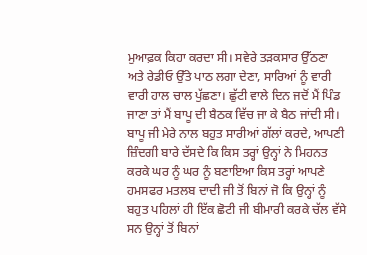ਮੁਆਫ਼ਕ ਕਿਹਾ ਕਰਦਾ ਸੀ। ਸਵੇਰੇ ਤੜਕਸਾਰ ਉੱਠਣਾ ਅਤੇ ਰੇਡੀਓ ਉੱਤੇ ਪਾਠ ਲਗਾ ਦੇਣਾ, ਸਾਰਿਆਂ ਨੂੰ ਵਾਰੀ ਵਾਰੀ ਹਾਲ ਚਾਲ ਪੁੱਛਣਾ। ਛੁੱਟੀ ਵਾਲੇ ਦਿਨ ਜਦੋਂ ਮੈਂ ਪਿੰਡ ਜਾਣਾ ਤਾਂ ਮੈਂ ਬਾਪੂ ਦੀ ਬੈਠਕ ਵਿੱਚ ਜਾ ਕੇ ਬੈਠ ਜਾਂਦੀ ਸੀ। ਬਾਪੂ ਜੀ ਮੇਰੇ ਨਾਲ ਬਹੁਤ ਸਾਰੀਆਂ ਗੱਲਾਂ ਕਰਦੇ, ਆਪਣੀ ਜ਼ਿੰਦਗੀ ਬਾਰੇ ਦੱਸਦੇ ਕਿ ਕਿਸ ਤਰ੍ਹਾਂ ਉਨ੍ਹਾਂ ਨੇ ਮਿਹਨਤ ਕਰਕੇ ਘਰ ਨੂੰ ਘਰ ਨੂੰ ਬਣਾਇਆ ਕਿਸ ਤਰ੍ਹਾਂ ਆਪਣੇ ਹਮਸਫਰ ਮਤਲਬ ਦਾਦੀ ਜੀ ਤੋਂ ਬਿਨਾਂ ਜੋ ਕਿ ਉਨ੍ਹਾਂ ਨੂੰ ਬਹੁਤ ਪਹਿਲਾਂ ਹੀ ਇੱਕ ਛੋਟੀ ਜੀ ਬੀਮਾਰੀ ਕਰਕੇ ਚੱਲ ਵੱਸੇ ਸਨ ਉਨ੍ਹਾਂ ਤੋਂ ਬਿਨਾਂ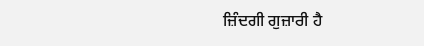ਜ਼ਿੰਦਗੀ ਗੁਜ਼ਾਰੀ ਹੈ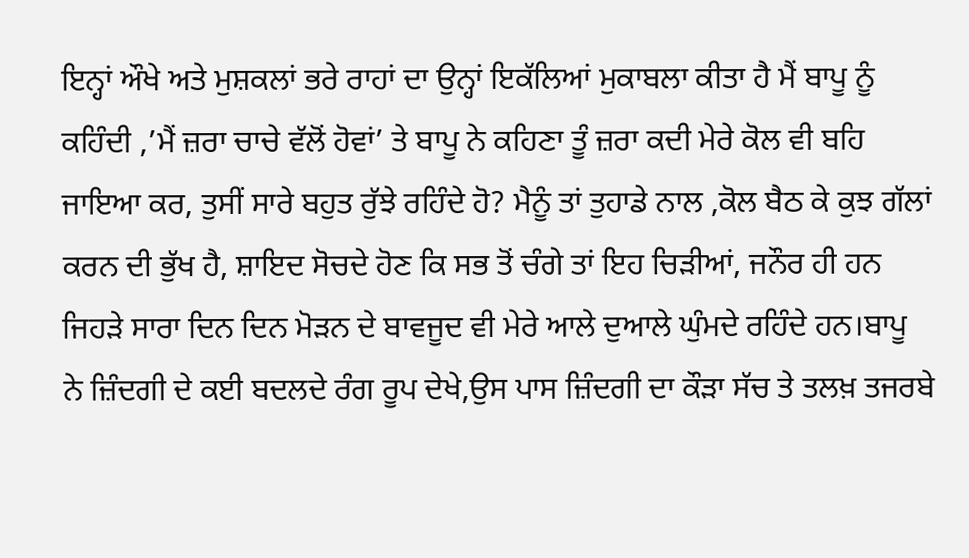ਇਨ੍ਹਾਂ ਔਖੇ ਅਤੇ ਮੁਸ਼ਕਲਾਂ ਭਰੇ ਰਾਹਾਂ ਦਾ ਉਨ੍ਹਾਂ ਇਕੱਲਿਆਂ ਮੁਕਾਬਲਾ ਕੀਤਾ ਹੈ ਮੈਂ ਬਾਪੂ ਨੂੰ ਕਹਿੰਦੀ ,’ਮੈਂ ਜ਼ਰਾ ਚਾਚੇ ਵੱਲੋਂ ਹੋਵਾਂ’ ਤੇ ਬਾਪੂ ਨੇ ਕਹਿਣਾ ਤੂੰ ਜ਼ਰਾ ਕਦੀ ਮੇਰੇ ਕੋਲ ਵੀ ਬਹਿ ਜਾਇਆ ਕਰ, ਤੁਸੀਂ ਸਾਰੇ ਬਹੁਤ ਰੁੱਝੇ ਰਹਿੰਦੇ ਹੋ? ਮੈਨੂੰ ਤਾਂ ਤੁਹਾਡੇ ਨਾਲ ,ਕੋਲ ਬੈਠ ਕੇ ਕੁਝ ਗੱਲਾਂ ਕਰਨ ਦੀ ਭੁੱਖ ਹੈ, ਸ਼ਾਇਦ ਸੋਚਦੇ ਹੋਣ ਕਿ ਸਭ ਤੋਂ ਚੰਗੇ ਤਾਂ ਇਹ ਚਿੜੀਆਂ, ਜਨੌਰ ਹੀ ਹਨ ਜਿਹੜੇ ਸਾਰਾ ਦਿਨ ਦਿਨ ਮੋੜਨ ਦੇ ਬਾਵਜੂਦ ਵੀ ਮੇਰੇ ਆਲੇ ਦੁਆਲੇ ਘੁੰਮਦੇ ਰਹਿੰਦੇ ਹਨ।ਬਾਪੂ ਨੇ ਜ਼ਿੰਦਗੀ ਦੇ ਕਈ ਬਦਲਦੇ ਰੰਗ ਰੂਪ ਦੇਖੇ,ਉਸ ਪਾਸ ਜ਼ਿੰਦਗੀ ਦਾ ਕੌੜਾ ਸੱਚ ਤੇ ਤਲਖ਼ ਤਜਰਬੇ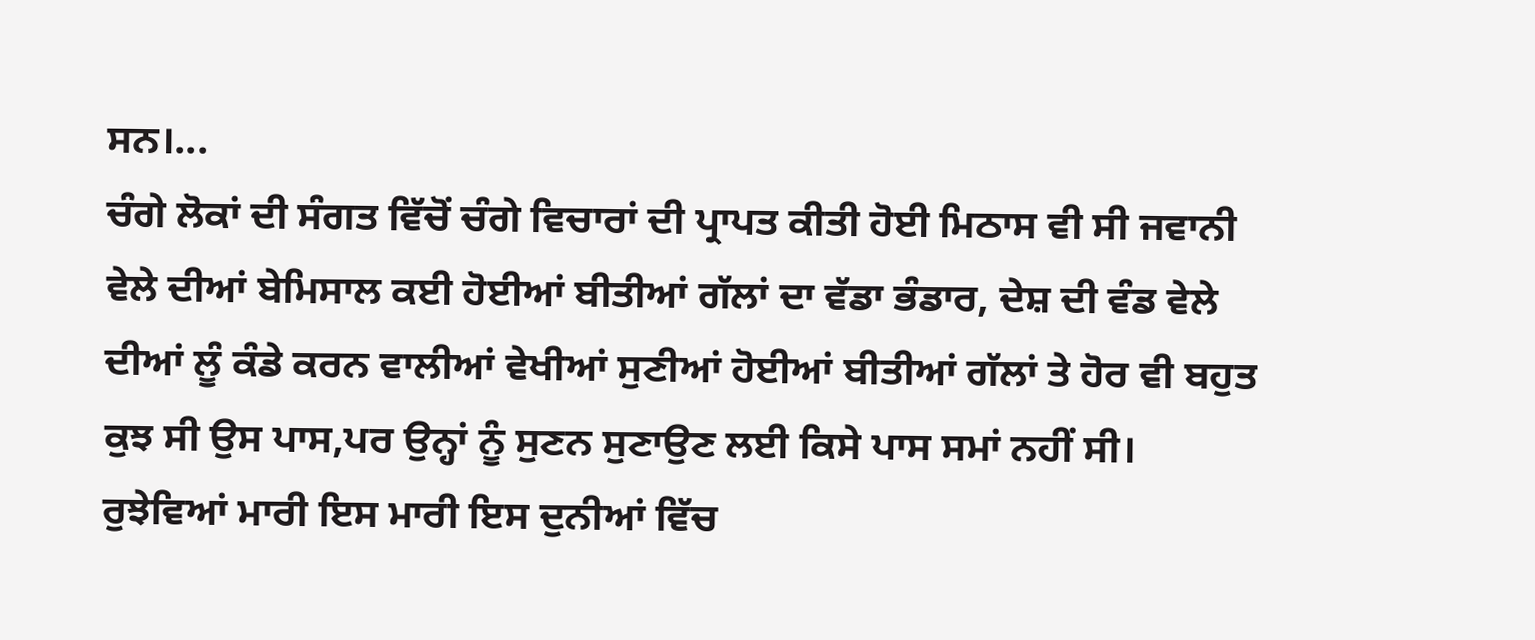ਸਨ।...
ਚੰਗੇ ਲੋਕਾਂ ਦੀ ਸੰਗਤ ਵਿੱਚੋਂ ਚੰਗੇ ਵਿਚਾਰਾਂ ਦੀ ਪ੍ਰਾਪਤ ਕੀਤੀ ਹੋਈ ਮਿਠਾਸ ਵੀ ਸੀ ਜਵਾਨੀ ਵੇਲੇ ਦੀਆਂ ਬੇਮਿਸਾਲ ਕਈ ਹੋਈਆਂ ਬੀਤੀਆਂ ਗੱਲਾਂ ਦਾ ਵੱਡਾ ਭੰਡਾਰ, ਦੇਸ਼ ਦੀ ਵੰਡ ਵੇਲੇ ਦੀਆਂ ਲੂੰ ਕੰਡੇ ਕਰਨ ਵਾਲੀਆਂ ਵੇਖੀਆਂ ਸੁਣੀਆਂ ਹੋਈਆਂ ਬੀਤੀਆਂ ਗੱਲਾਂ ਤੇ ਹੋਰ ਵੀ ਬਹੁਤ ਕੁਝ ਸੀ ਉਸ ਪਾਸ,ਪਰ ਉਨ੍ਹਾਂ ਨੂੰ ਸੁਣਨ ਸੁਣਾਉਣ ਲਈ ਕਿਸੇ ਪਾਸ ਸਮਾਂ ਨਹੀਂ ਸੀ। ਰੁਝੇਵਿਆਂ ਮਾਰੀ ਇਸ ਮਾਰੀ ਇਸ ਦੁਨੀਆਂ ਵਿੱਚ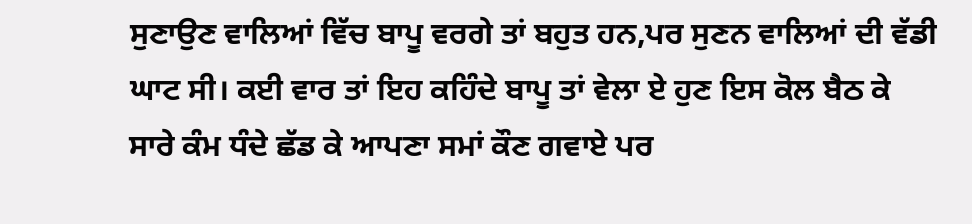ਸੁਣਾਉਣ ਵਾਲਿਆਂ ਵਿੱਚ ਬਾਪੂ ਵਰਗੇ ਤਾਂ ਬਹੁਤ ਹਨ,ਪਰ ਸੁਣਨ ਵਾਲਿਆਂ ਦੀ ਵੱਡੀ ਘਾਟ ਸੀ। ਕਈ ਵਾਰ ਤਾਂ ਇਹ ਕਹਿੰਦੇ ਬਾਪੂ ਤਾਂ ਵੇਲਾ ਏ ਹੁਣ ਇਸ ਕੋਲ ਬੈਠ ਕੇ ਸਾਰੇ ਕੰਮ ਧੰਦੇ ਛੱਡ ਕੇ ਆਪਣਾ ਸਮਾਂ ਕੌਣ ਗਵਾਏ ਪਰ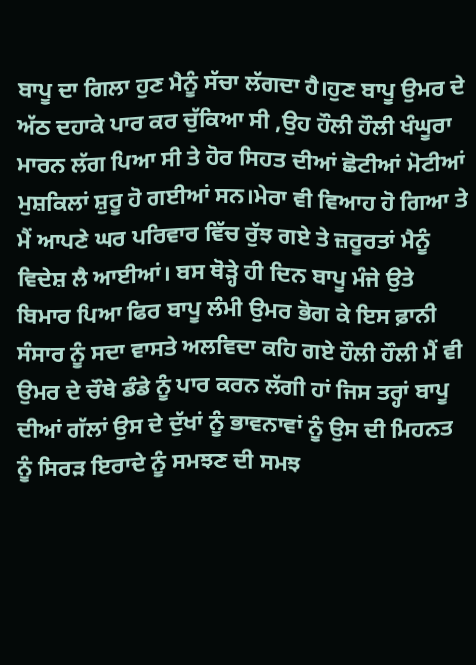ਬਾਪੂ ਦਾ ਗਿਲਾ ਹੁਣ ਮੈਨੂੰ ਸੱਚਾ ਲੱਗਦਾ ਹੈ।ਹੁਣ ਬਾਪੂ ਉਮਰ ਦੇ ਅੱਠ ਦਹਾਕੇ ਪਾਰ ਕਰ ਚੁੱਕਿਆ ਸੀ ,ਉਹ ਹੌਲੀ ਹੌਲੀ ਖੰਘੂਰਾ ਮਾਰਨ ਲੱਗ ਪਿਆ ਸੀ ਤੇ ਹੋਰ ਸਿਹਤ ਦੀਆਂ ਛੋਟੀਆਂ ਮੋਟੀਆਂ ਮੁਸ਼ਕਿਲਾਂ ਸ਼ੁਰੂ ਹੋ ਗਈਆਂ ਸਨ।ਮੇਰਾ ਵੀ ਵਿਆਹ ਹੋ ਗਿਆ ਤੇ ਮੈਂ ਆਪਣੇ ਘਰ ਪਰਿਵਾਰ ਵਿੱਚ ਰੁੱਝ ਗਏ ਤੇ ਜ਼ਰੂਰਤਾਂ ਮੈਨੂੰ ਵਿਦੇਸ਼ ਲੈ ਆਈਆਂ। ਬਸ ਥੋੜ੍ਹੇ ਹੀ ਦਿਨ ਬਾਪੂ ਮੰਜੇ ਉਤੇ ਬਿਮਾਰ ਪਿਆ ਫਿਰ ਬਾਪੂ ਲੰਮੀ ਉਮਰ ਭੋਗ ਕੇ ਇਸ ਫ਼ਾਨੀ ਸੰਸਾਰ ਨੂੰ ਸਦਾ ਵਾਸਤੇ ਅਲਵਿਦਾ ਕਹਿ ਗਏ ਹੌਲੀ ਹੌਲੀ ਮੈਂ ਵੀ ਉਮਰ ਦੇ ਚੌਥੇ ਡੰਡੇ ਨੂੰ ਪਾਰ ਕਰਨ ਲੱਗੀ ਹਾਂ ਜਿਸ ਤਰ੍ਹਾਂ ਬਾਪੂ ਦੀਆਂ ਗੱਲਾਂ ਉਸ ਦੇ ਦੁੱਖਾਂ ਨੂੰ ਭਾਵਨਾਵਾਂ ਨੂੰ ਉਸ ਦੀ ਮਿਹਨਤ ਨੂੰ ਸਿਰੜ ਇਰਾਦੇ ਨੂੰ ਸਮਝਣ ਦੀ ਸਮਝ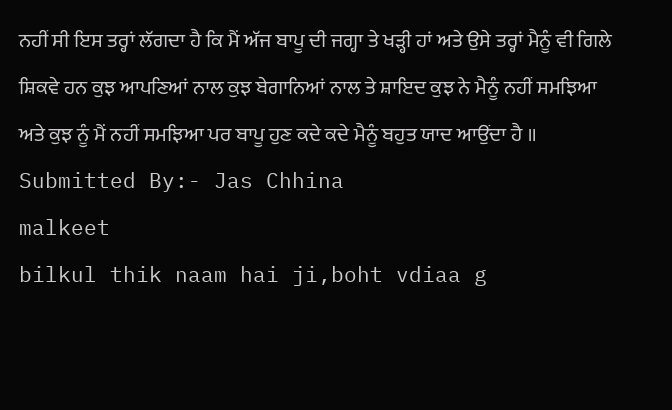ਨਹੀਂ ਸੀ ਇਸ ਤਰ੍ਹਾਂ ਲੱਗਦਾ ਹੈ ਕਿ ਮੈਂ ਅੱਜ ਬਾਪੂ ਦੀ ਜਗ੍ਹਾ ਤੇ ਖੜ੍ਹੀ ਹਾਂ ਅਤੇ ਉਸੇ ਤਰ੍ਹਾਂ ਮੈਨੂੰ ਵੀ ਗਿਲੇ ਸ਼ਿਕਵੇ ਹਨ ਕੁਝ ਆਪਣਿਆਂ ਨਾਲ ਕੁਝ ਬੇਗਾਨਿਆਂ ਨਾਲ ਤੇ ਸ਼ਾਇਦ ਕੁਝ ਨੇ ਮੈਨੂੰ ਨਹੀਂ ਸਮਝਿਆ ਅਤੇ ਕੁਝ ਨੂੰ ਮੈਂ ਨਹੀਂ ਸਮਝਿਆ ਪਰ ਬਾਪੂ ਹੁਣ ਕਦੇ ਕਦੇ ਮੈਨੂੰ ਬਹੁਤ ਯਾਦ ਆਉਂਦਾ ਹੈ ॥
Submitted By:- Jas Chhina
malkeet
bilkul thik naam hai ji,boht vdiaa g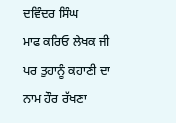ਦਵਿੰਦਰ ਸਿੰਘ
ਮਾਫ ਕਰਿਓ ਲੇਖਕ ਜੀ ਪਰ ਤੁਹਾਨੂੰ ਕਹਾਣੀ ਦਾ ਨਾਮ ਹੌਰ ਰੱਖਣਾ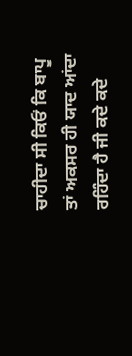ਚਾਹੀਦਾ ਸੀ ਕਿਓਂ ਕਿ ਬਾਪੂ ਤਾਂ ਅਕਸਰ ਹੀ ਯਾਦ ਆਂਦਾ ਰਹਿੰਦਾ ਹੈ ਜੀ ਕਦੇ ਕਦੇ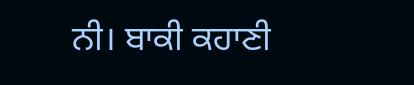ਨੀ। ਬਾਕੀ ਕਹਾਣੀ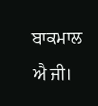ਬਾਕਮਾਲ ਐ ਜੀ।